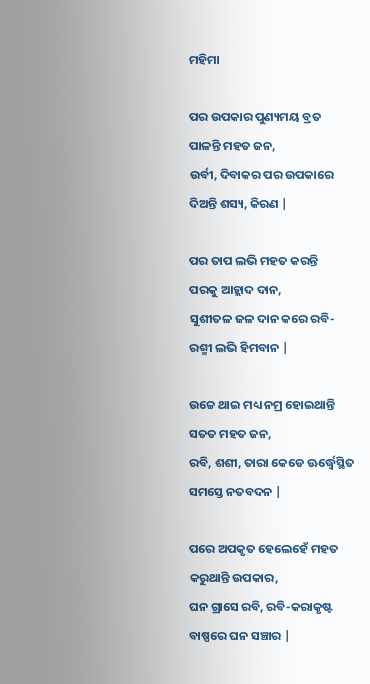ମହିମା

ପର ଉପକାର ପୁଣ୍ୟମୟ ବ୍ରତ
ପାଳନ୍ତି ମହତ ଜନ,
ଉର୍ବୀ, ଦିବାକର ପର ଉପକାରେ
ଦିଅନ୍ତି ଶସ୍ୟ, କିରଣ |

ପର ତାପ ଲଭି ମହତ କରନ୍ତି
ପରକୁ ଆହ୍ଲାଦ ଦାନ,
ସୁଶୀତଳ ଜଳ ଦାନ କରେ ରବି-
ରଶ୍ମୀ ଲଭି ହିମବାନ |

ଉଚ୍ଚେ ଥାଇ ମଧ୍ୟ ନମ୍ର ହୋଇଥାନ୍ତି
ସତତ ମହତ ଜନ,
ରବି, ଶଶୀ, ତାରା କେଡେ ଊର୍ଦ୍ଧ୍ବେସ୍ଥିତ
ସମସ୍ତେ ନତବଦନ |

ପରେ ଅପକୃତ ହେଲେହେଁ ମହତ
କରୁଥାନ୍ତି ଉପକାର,
ଘନ ଗ୍ରାସେ ରବି, ରବି-କରାକୃଷ୍ଟ
ବାଷ୍ପରେ ଘନ ସଞ୍ଚାର |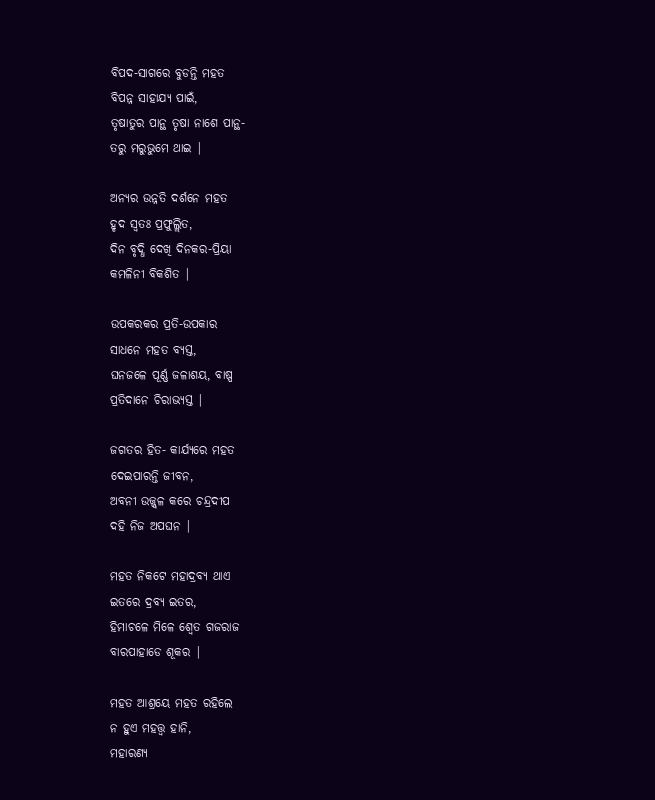ବିପଦ-ସାଗରେ ବୁଡନ୍ତି ମହତ
ବିପନ୍ନ ସାହାଯ୍ୟ ପାଇଁ,
ତୃଷାତୁର ପାନ୍ଥ ତୃଷା ନାଶେ ପାନ୍ଥ-
ତରୁ ମରୁଭୁମେ ଥାଇ |

ଅନ୍ୟର ଉନ୍ନତି ଦର୍ଶନେ ମହତ
ହୃଦ ସ୍ବତଃ ପ୍ରଫୁଲ୍ଲିତ,
ଦିନ ବୃଦ୍ଧି ଦେଖି ଦିନକର-ପ୍ରିୟା
କମଳିନୀ ବିକଶିତ |

ଉପକରକର ପ୍ରତି-ଉପକାର
ସାଧନେ ମହତ ବ୍ୟସ୍ତ,
ଘନଜଳେ ପୂର୍ଣ୍ଣ ଜଳାଶୟ, ବାଷ୍ପ
ପ୍ରତିଦାନେ ଚିରାଭ୍ୟସ୍ତ |

ଜଗତର ହିତ- କାର୍ଯ୍ୟରେ ମହତ
ଦେଇପାରନ୍ତି ଜୀବନ,
ଅବନୀ ଉଜ୍ଜ୍ବଳ କରେ ଚନ୍ଦ୍ରଦୀପ
ଦହି ନିଜ ଅପଘନ |

ମହତ ନିକଟେ ମହାଦ୍ରବ୍ୟ ଥାଏ
ଇତରେ ଦ୍ରବ୍ୟ ଇତର,
ହିମାଚଳେ ମିଳେ ଶ୍ବେତ ଗଜରାଜ
ବାରପାହାଡେ ଶୂକର |

ମହତ ଆଶ୍ରୟେ ମହତ ରହିଲେ
ନ ହୁଏ ମହତ୍ତ୍ବ ହାନି,
ମହାରଣ୍ୟ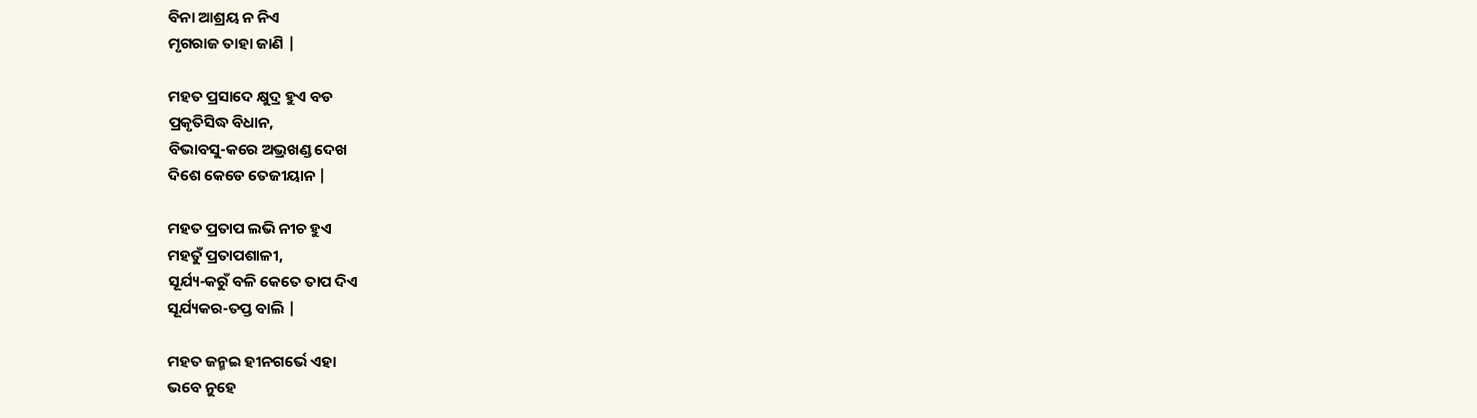ବିନା ଆଶ୍ରୟ ନ ନିଏ
ମୃଗରାଜ ତାହା ଜାଣି |

ମହତ ପ୍ରସାଦେ କ୍ଷୁଦ୍ର ହୁଏ ବଡ
ପ୍ରକୃତିସିଦ୍ଧ ବିଧାନ,
ବିଭାବସୁ-କରେ ଅଭ୍ରଖଣ୍ଡ ଦେଖ
ଦିଶେ କେଡେ ତେଜୀୟାନ |

ମହତ ପ୍ରତାପ ଲଭି ନୀଚ ହୁଏ
ମହତୁଁ ପ୍ରତାପଶାଳୀ,
ସୂର୍ଯ୍ୟ-କରୁଁ ବଳି କେତେ ତାପ ଦିଏ
ସୂର୍ଯ୍ୟକର-ତପ୍ତ ବାଲି |

ମହତ ଜନ୍ମଇ ହୀନଗର୍ଭେ ଏହା
ଭବେ ନୁହେ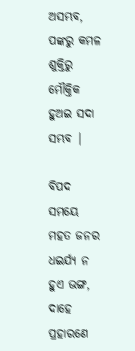ଅସମ୍ଭବ,
ପଙ୍କରୁ କମଳ ଶୁକ୍ତିରୁ ମୌକ୍ତିକ
ହୁଅଇ ସଦା ସମ୍ଭବ |

ବିପଦ ସମୟେ ମହତ ଜନର
ଧଇର୍ଯ୍ୟ ନ ହୁଏ ଭଙ୍ଗ,
ଦାହେ ପ୍ରହାରଣେ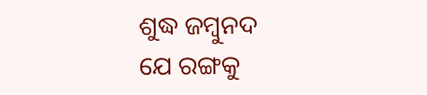ଶୁଦ୍ଧ ଜମ୍ବୁନଦ
ଯେ ରଙ୍ଗକୁ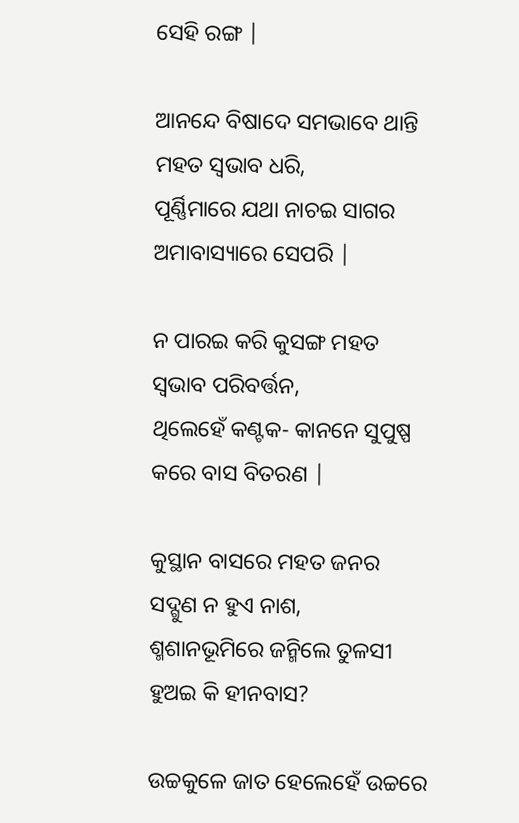ସେହି ରଙ୍ଗ |

ଆନନ୍ଦେ ବିଷାଦେ ସମଭାବେ ଥାନ୍ତି
ମହତ ସ୍ବଭାବ ଧରି,
ପୂର୍ଣ୍ଣିମାରେ ଯଥା ନାଚଇ ସାଗର
ଅମାବାସ୍ୟାରେ ସେପରି |

ନ ପାରଇ କରି କୁସଙ୍ଗ ମହତ
ସ୍ବଭାବ ପରିବର୍ତ୍ତନ,
ଥିଲେହେଁ କଣ୍ଟକ- କାନନେ ସୁପୁଷ୍ପ
କରେ ବାସ ବିତରଣ |

କୁସ୍ଥାନ ବାସରେ ମହତ ଜନର
ସଦ୍ଗୁଣ ନ ହୁଏ ନାଶ,
ଶ୍ମଶାନଭୂମିରେ ଜନ୍ମିଲେ ତୁଳସୀ
ହୁଅଇ କି ହୀନବାସ?

ଉଚ୍ଚକୁଳେ ଜାତ ହେଲେହେଁ ଉଚ୍ଚରେ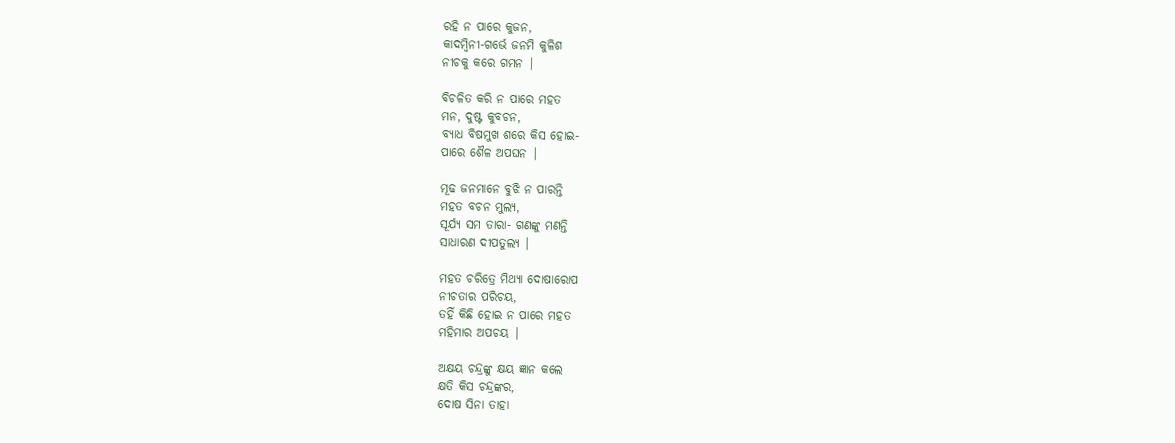ରହି ନ ପାରେ କୁଜନ,
କାଦମ୍ବିନୀ-ଗର୍ଭେ ଜନମି କୁଳିଶ
ନୀଚକୁ କରେ ଗମନ |

ବିଚଳିତ କରି ନ ପାରେ ମହତ
ମନ, ଦୁଷ୍ଟ କୁବଚନ,
ବ୍ୟାଧ ବିଷମୁଖ ଶରେ କିସ ହୋଇ-
ପାରେ ଶୈଳ ଅପଘନ |

ମୂଢ ଜନମାନେ ବୁଝି ନ ପାରନ୍ତି
ମହତ ବଚନ ମୁଲ୍ୟ,
ସୂର୍ଯ୍ୟ ସମ ତାରା- ଗଣଙ୍କୁ ମଣନ୍ତି
ସାଧାରଣ ଦୀପତୁଲ୍ୟ |

ମହତ ଚରିତ୍ରେ ମିଥ୍ୟା ଦୋଷାରୋପ
ନୀଚତାର ପରିଚୟ,
ତହିଁ କିଛି ହୋଇ ନ ପାରେ ମହତ
ମହିମାର ଅପଚୟ |

ଅକ୍ଷୟ ଚନ୍ଦ୍ରଙ୍କୁ କ୍ଷୟ ଜ୍ଞାନ କଲେ
କ୍ଷତି କିସ ଚନ୍ଦ୍ରଙ୍କର,
ଦୋଷ ସିନା ତାହା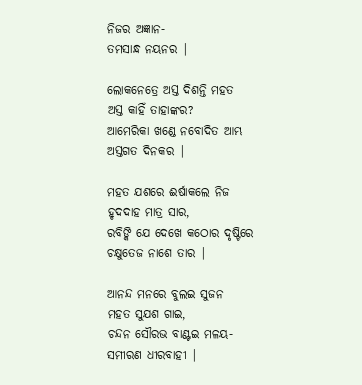ନିଜର ଅଜ୍ଞାନ-
ତମସାନ୍ଧ ନୟନର |

ଲୋକନେତ୍ରେ ଅସ୍ତ ଦିଶନ୍ତି ମହତ
ଅସ୍ତ କାହିଁ ତାହାଙ୍କର?
ଆମେରିକା ଖଣ୍ଡେ ନବୋଦିତ ଆମ୍ଭ
ଅସ୍ତଗତ ଦିନକର |

ମହତ ଯଶରେ ଈର୍ଷାକଲେ ନିଜ
ହୃଦଦାହ ମାତ୍ର ସାର,
ରବିଙ୍କି ଯେ ଦେଖେ କଠୋର ଦୃଷ୍ଟିରେ
ଚକ୍ଷୁତେଜ ନାଶେ ତାର |

ଆନନ୍ଦ ମନରେ ବୁଲଇ ସୁଜନ
ମହତ ସୁଯଶ ଗାଇ,
ଚନ୍ଦନ ସୌରଭ ବାଣ୍ଟଇ ମଳୟ-
ସମୀରଣ ଧୀରବାହୀ |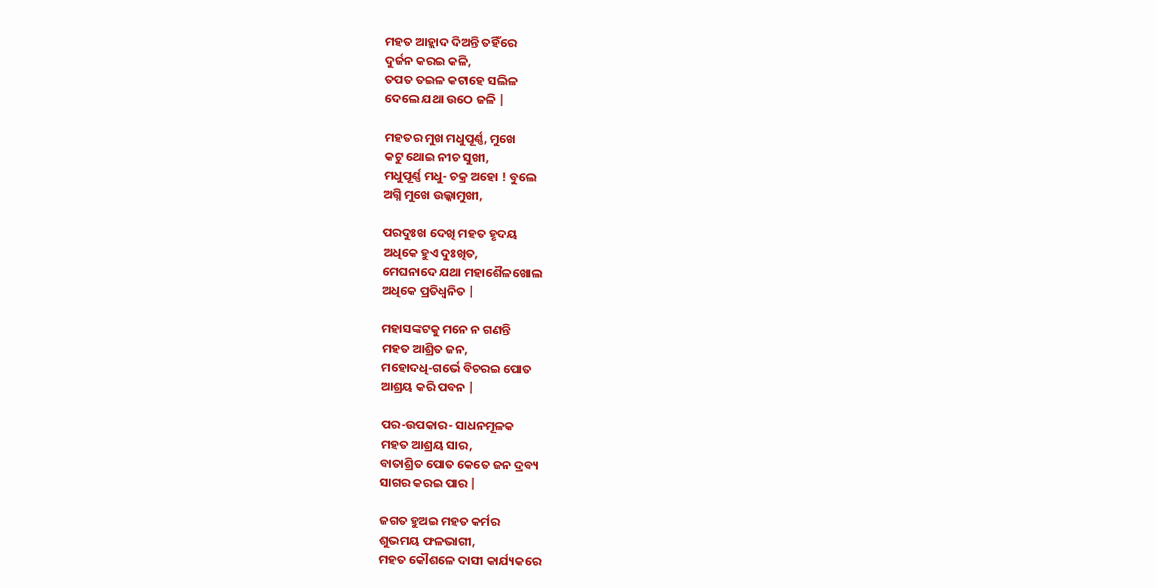ମହତ ଆହ୍ଲାଦ ଦିଅନ୍ତି ତହିଁରେ
ଦୁର୍ଜନ କରଇ କଳି,
ତପତ ତଇଳ କଟାହେ ସଲିଳ
ଦେଲେ ଯଥା ଉଠେ ଜଳି |

ମହତର ମୁଖ ମଧୁପୂର୍ଣ୍ଣ, ମୁଖେ
କଟୁ ଥୋଇ ନୀଚ ସୁଖୀ,
ମଧୁପୂର୍ଣ୍ଣ ମଧୁ- ଚକ୍ର ଅହୋ ! ବୁଲେ
ଅଗ୍ନି ମୁଖେ ଉଲ୍କାମୁଖୀ,

ପରଦୁଃଖ ଦେଖି ମହତ ହୃଦୟ
ଅଧିକେ ହୁଏ ଦୁଃଖିତ,
ମେଘନାଦେ ଯଥା ମହାଶୈଳଖୋଲ
ଅଧିକେ ପ୍ରତିଧ୍ବନିତ |

ମହାସଙ୍କଟକୁ ମନେ ନ ଗଣନ୍ତି
ମହତ ଆଶ୍ରିତ ଜନ,
ମହୋଦଧି-ଗର୍ଭେ ବିଚରଇ ପୋତ
ଆଶ୍ରୟ କରି ପବନ |

ପର-ଉପକାର- ସାଧନମୂଳକ
ମହତ ଆଶ୍ରୟ ସାର,
ବାତାଶ୍ରିତ ପୋତ କେତେ ଜନ ଦ୍ରବ୍ୟ
ସାଗର କରଇ ପାର |

ଜଗତ ହୁଅଇ ମହତ କର୍ମର
ଶୁଭମୟ ଫଳଭାଗୀ,
ମହତ କୌଶଳେ ଦାସୀ କାର୍ଯ୍ୟକରେ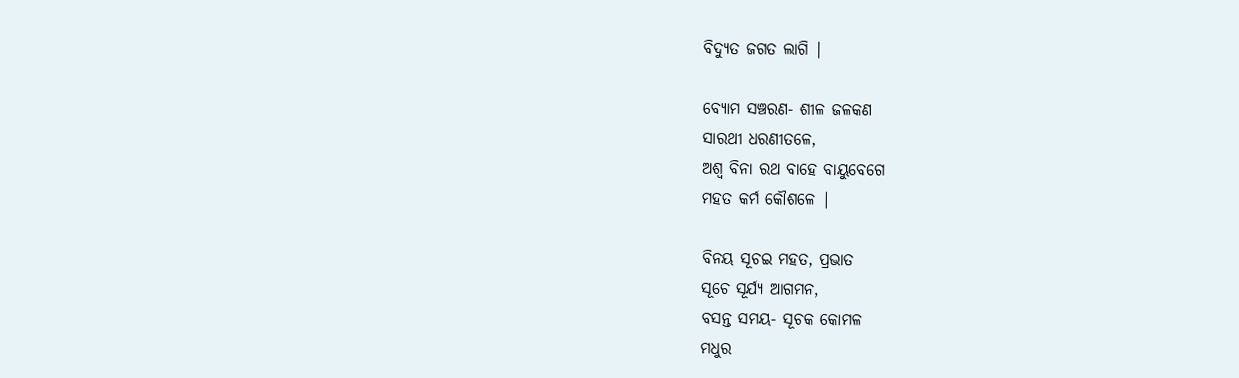ବିଦ୍ୟୁତ ଜଗତ ଲାଗି |

ବ୍ୟୋମ ସଞ୍ଚରଣ- ଶୀଳ ଜଳକଣ
ସାରଥୀ ଧରଣୀତଳେ,
ଅଶ୍ଵ ବିନା ରଥ ବାହେ ବାୟୁବେଗେ
ମହତ କର୍ମ କୌଶଳେ |

ବିନୟ ସୂଚଇ ମହତ, ପ୍ରଭାତ
ସୂଚେ ସୂର୍ଯ୍ୟ ଆଗମନ,
ବସନ୍ତ ସମୟ- ସୂଚକ କୋମଳ
ମଧୁର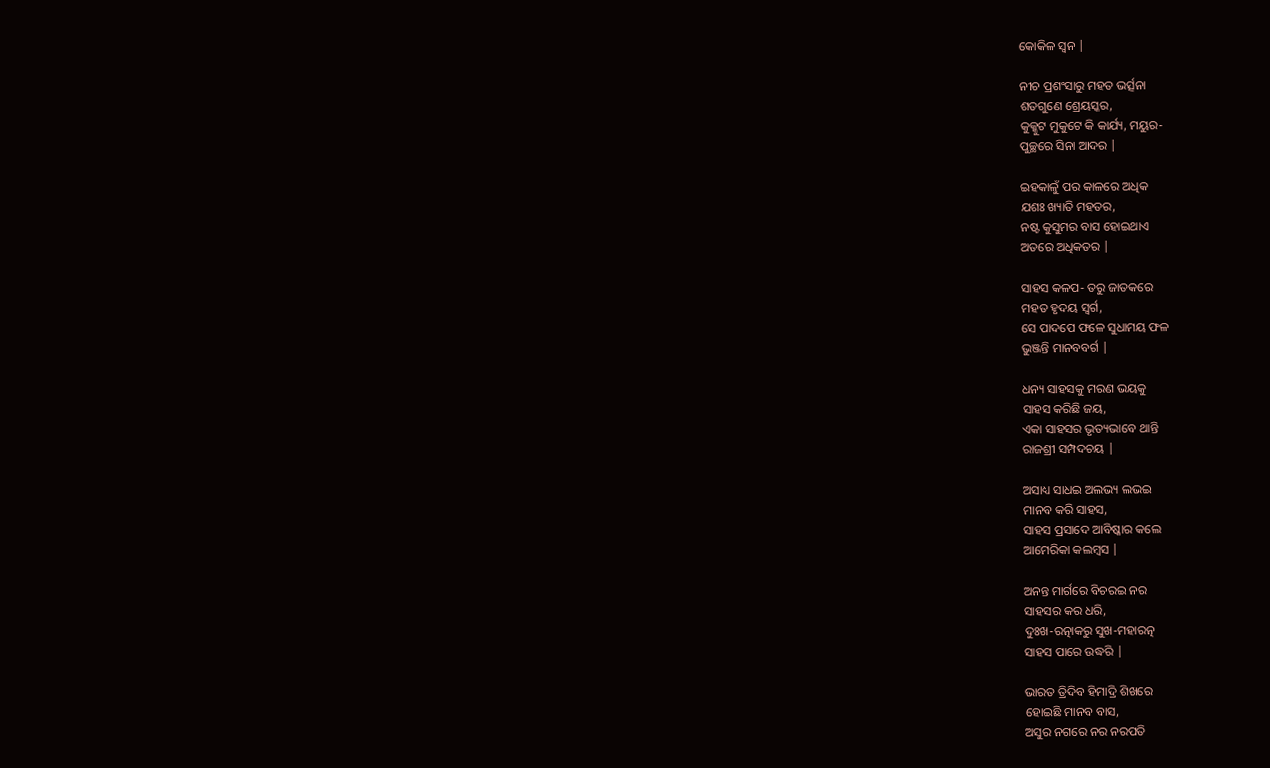କୋକିଳ ସ୍ଵନ |

ନୀଚ ପ୍ରଶଂସାରୁ ମହତ ଭର୍ତ୍ସନା
ଶତଗୁଣେ ଶ୍ରେୟସ୍କର,
କୁକ୍କୁଟ ମୁକୁଟେ କି କାର୍ଯ୍ୟ, ମୟୁର-
ପୁଚ୍ଛରେ ସିନା ଆଦର |

ଇହକାଳୁଁ ପର କାଳରେ ଅଧିକ
ଯଶଃ ଖ୍ୟାତି ମହତର,
ନଷ୍ଟ କୁସୁମର ବାସ ହୋଇଥାଏ
ଅତରେ ଅଧିକତର |

ସାହସ କଳପ- ତରୁ ଜାତକରେ
ମହତ ହୃଦୟ ସ୍ଵର୍ଗ,
ସେ ପାଦପେ ଫଳେ ସୁଧାମୟ ଫଳ
ଭୁଞ୍ଜନ୍ତି ମାନବବର୍ଗ |

ଧନ୍ୟ ସାହସକୁ ମରଣ ଭୟକୁ
ସାହସ କରିଛି ଜୟ,
ଏକା ସାହସର ଭୃତ୍ୟଭାବେ ଥାନ୍ତି
ରାଜଶ୍ରୀ ସମ୍ପଦଚୟ |

ଅସାଧ୍ୟ ସାଧଇ ଅଲଭ୍ୟ ଲଭଇ
ମାନବ କରି ସାହସ,
ସାହସ ପ୍ରସାଦେ ଆବିଷ୍କାର କଲେ
ଆମେରିକା କଲମ୍ବସ |

ଅନନ୍ତ ମାର୍ଗରେ ବିଚରଇ ନର
ସାହସର କର ଧରି,
ଦୁଃଖ-ରତ୍ନାକରୁ ସୁଖ-ମହାରତ୍ନ
ସାହସ ପାରେ ଉଦ୍ଧରି |

ଭାରତ ତ୍ରିଦିବ ହିମାଦ୍ରି ଶିଖରେ
ହୋଇଛି ମାନବ ବାସ,
ଅସୁର ନଗରେ ନର ନରପତି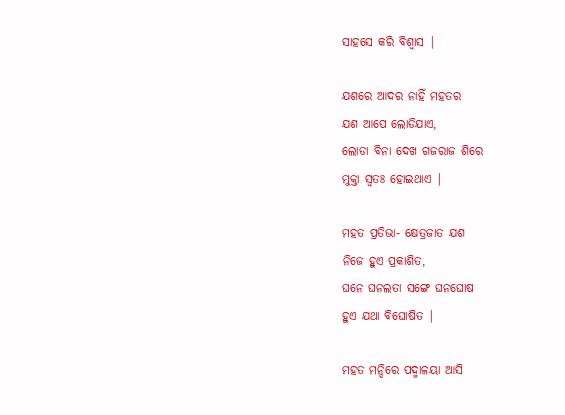ସାହସେ କରି ବିଶ୍ଵାସ |

ଯଶରେ ଆଦର ନାହିଁ ମହତର
ଯଶ ଆପେ ଲୋଡିଯାଏ,
ଲୋଡା ବିନା ଦେଖ ଗଜରାଜ ଶିରେ
ମୁକ୍ତା ସ୍ଵତଃ ହୋଇଥାଏ |

ମହତ ପ୍ରତିଭା- କ୍ଷେତ୍ରଜାତ ଯଶ
ନିଜେ ହୁଏ ପ୍ରକାଶିତ,
ଘନେ ଘନଲତା ସଙ୍ଗେ ଘନଘୋଷ
ହୁଏ ଯଥା ବିଘୋଷିତ |

ମହତ ମନ୍ଦିରେ ପଦ୍ମାଳୟା ଆସି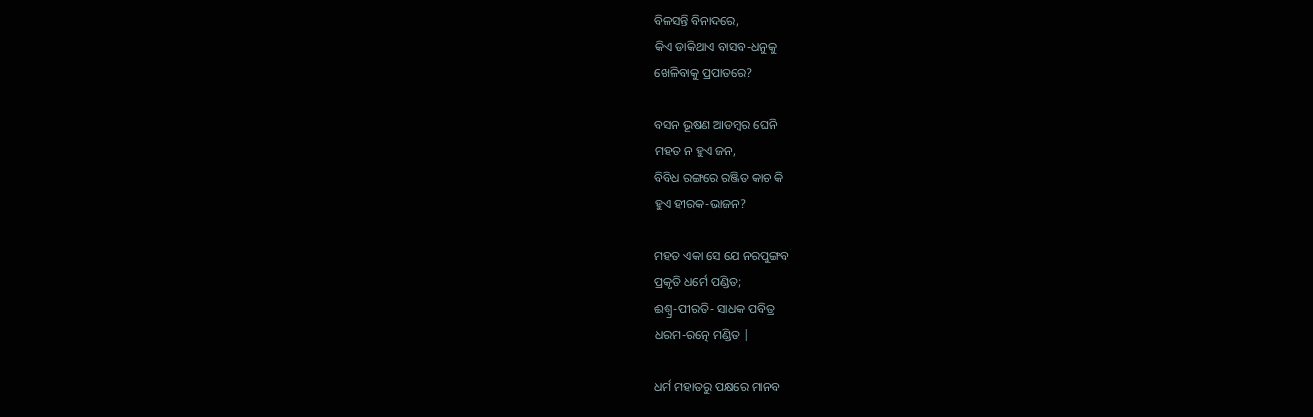ବିଳସନ୍ତି ବିନାଦରେ,
କିଏ ଡାକିଥାଏ ବାସବ-ଧନୁକୁ
ଖେଳିବାକୁ ପ୍ରପାତରେ?

ବସନ ଭୂଷଣ ଆଡମ୍ବର ଘେନି
ମହତ ନ ହୁଏ ଜନ,
ବିବିଧ ରଙ୍ଗରେ ରଞ୍ଜିତ କାଚ କି
ହୁଏ ହୀରକ-ଭାଜନ?

ମହତ ଏକା ସେ ଯେ ନରପୁଙ୍ଗବ
ପ୍ରକୃତି ଧର୍ମେ ପଣ୍ଡିତ;
ଈଶ୍ଵ୍ର-ପୀରତି- ସାଧକ ପବିତ୍ର
ଧରମ-ରତ୍ନେ ମଣ୍ଡିତ |

ଧର୍ମ ମହାତରୁ ପକ୍ଷରେ ମାନବ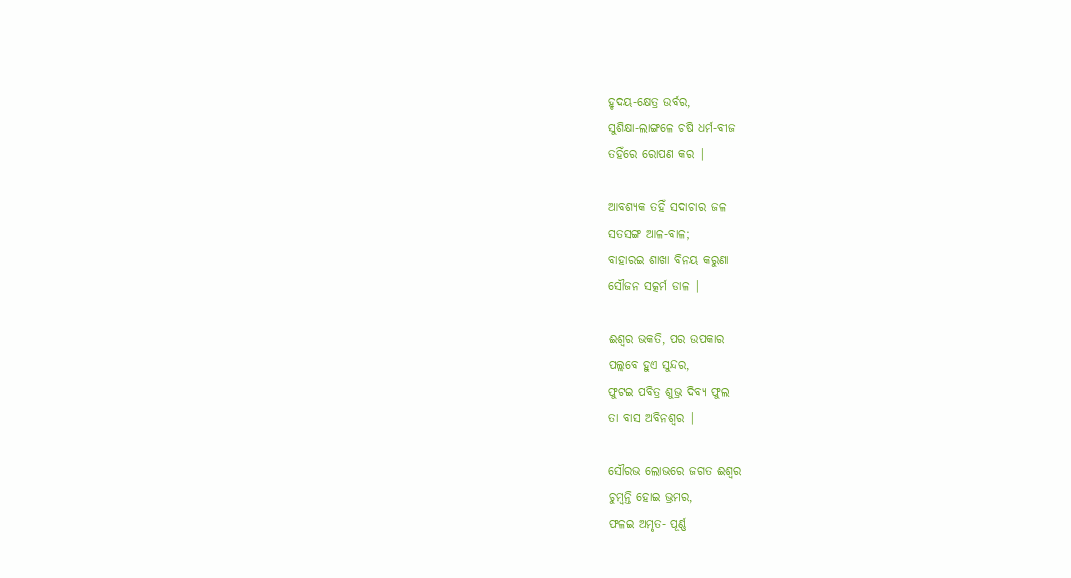ହୃଦୟ-କ୍ଷେତ୍ର ଉର୍ବର,
ସୁଶିକ୍ଷା-ଲାଙ୍ଗଳେ ଚଷି ଧର୍ମ-ବୀଜ
ତହିଁରେ ରୋପଣ କର |

ଆବଶ୍ୟକ ତହିଁ ସଦାଚାର ଜଳ
ସତସଙ୍ଗ ଆଳ-ବାଳ;
ବାହାରଇ ଶାଖା ବିନୟ କରୁଣା
ସୌଜନ ସତ୍କର୍ମ ଡାଳ |

ଈଶ୍ଵର ଭକତି, ପର ଉପକାର
ପଲ୍ଲବେ ହୁଏ ସୁନ୍ଦର,
ଫୁଟଇ ପବିତ୍ର ଶୁଭ୍ର ଦିବ୍ୟ ଫୁଲ
ତା ବାସ ଅବିନଶ୍ଵର |

ସୌରଭ ଲୋଭରେ ଜଗତ ଈଶ୍ଵର
ଚୁମ୍ବନ୍ତି ହୋଇ ଭ୍ରମର,
ଫଳଇ ଅମୃତ- ପୂର୍ଣ୍ଣ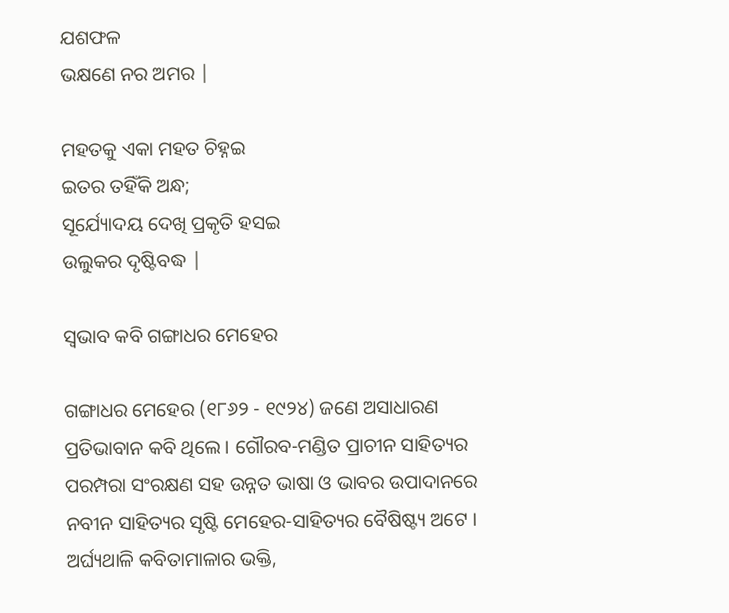ଯଶଫଳ
ଭକ୍ଷଣେ ନର ଅମର |

ମହତକୁ ଏକା ମହତ ଚିହ୍ନଇ
ଇତର ତହିଁକି ଅନ୍ଧ;
ସୂର୍ଯ୍ୟୋଦୟ ଦେଖି ପ୍ରକୃତି ହସଇ
ଉଲୁକର ଦୃଷ୍ଟିବଦ୍ଧ |

ସ୍ଵଭାବ କବି ଗଙ୍ଗାଧର ମେହେର

ଗଙ୍ଗାଧର ମେହେର (୧୮୬୨ - ୧୯୨୪) ଜଣେ ଅସାଧାରଣ ପ୍ରତିଭାବାନ କବି ଥିଲେ । ଗୌରବ-ମଣ୍ଡିତ ପ୍ରାଚୀନ ସାହିତ୍ୟର ପରମ୍ପରା ସଂରକ୍ଷଣ ସହ ଉନ୍ନତ ଭାଷା ଓ ଭାବର ଉପାଦାନରେ ନବୀନ ସାହିତ୍ୟର ସୃଷ୍ଟି ମେହେର-ସାହିତ୍ୟର ବୈଷିଷ୍ଟ୍ୟ ଅଟେ । ଅର୍ଘ୍ୟଥାଳି କବିତାମାଳାର ଭକ୍ତି,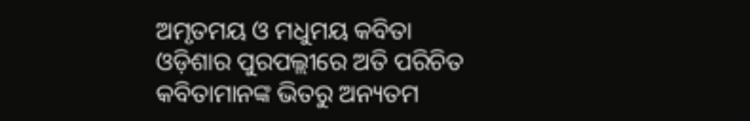ଅମୃତମୟ ଓ ମଧୁମୟ କବିତା ଓଡ଼ିଶାର ପୁରପଲ୍ଲୀରେ ଅତି ପରିଚିତ କବିତାମାନଙ୍କ ଭିତରୁ ଅନ୍ୟତମ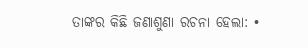ତାଙ୍କର କିଛି ଜଣାଶୁଣା ରଚନା ହେଲା: •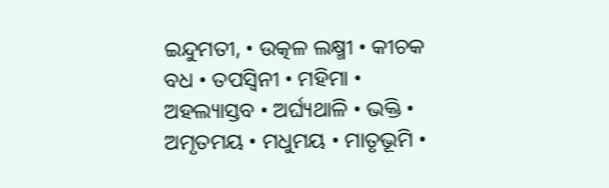ଇନ୍ଦୁମତୀ, • ଉତ୍କଳ ଲକ୍ଷ୍ମୀ • କୀଚକ ବଧ • ତପସ୍ଵିନୀ • ମହିମା • ଅହଲ୍ୟାସ୍ତବ • ଅର୍ଘ୍ୟଥାଳି • ଭକ୍ତି • ଅମୃତମୟ • ମଧୁମୟ • ମାତୃଭୂମି •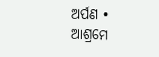ଅର୍ପଣ • ଆଶ୍ରମେ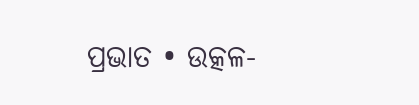ପ୍ରଭାତ • ଉତ୍କଳ-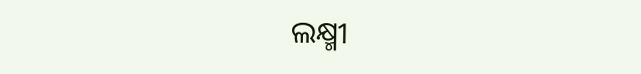ଲକ୍ଷ୍ମୀ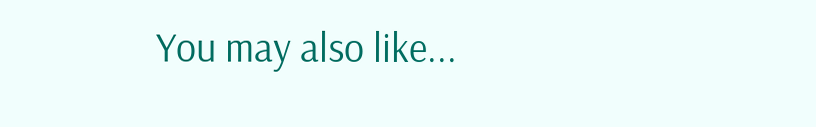You may also like...